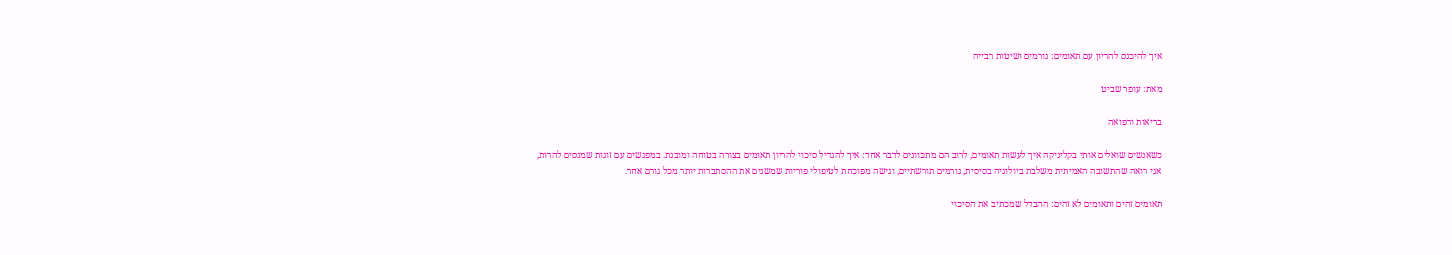איך להיכנס להריון עם תאומים: גורמים ושיטות רבייה

מאת: עופר שביט

בריאות ורפואה

כשאנשים שואלים אותי בקליניקה איך לעשות תאומים, לרוב הם מתכוונים לדבר אחד: איך להגדיל סיכוי להריון תאומים בצורה בטוחה ומובנת. במפגשים עם זוגות שמנסים להרות, אני רואה שהתשובה האמיתית משלבת ביולוגיה בסיסית, גורמים תורשתיים, וגישה מפוכחת לטיפולי פוריות שמשנים את ההסתברות יותר מכל גורם אחר.

תאומים זהים ותאומים לא זהים: ההבדל שמכתיב את הסיכוי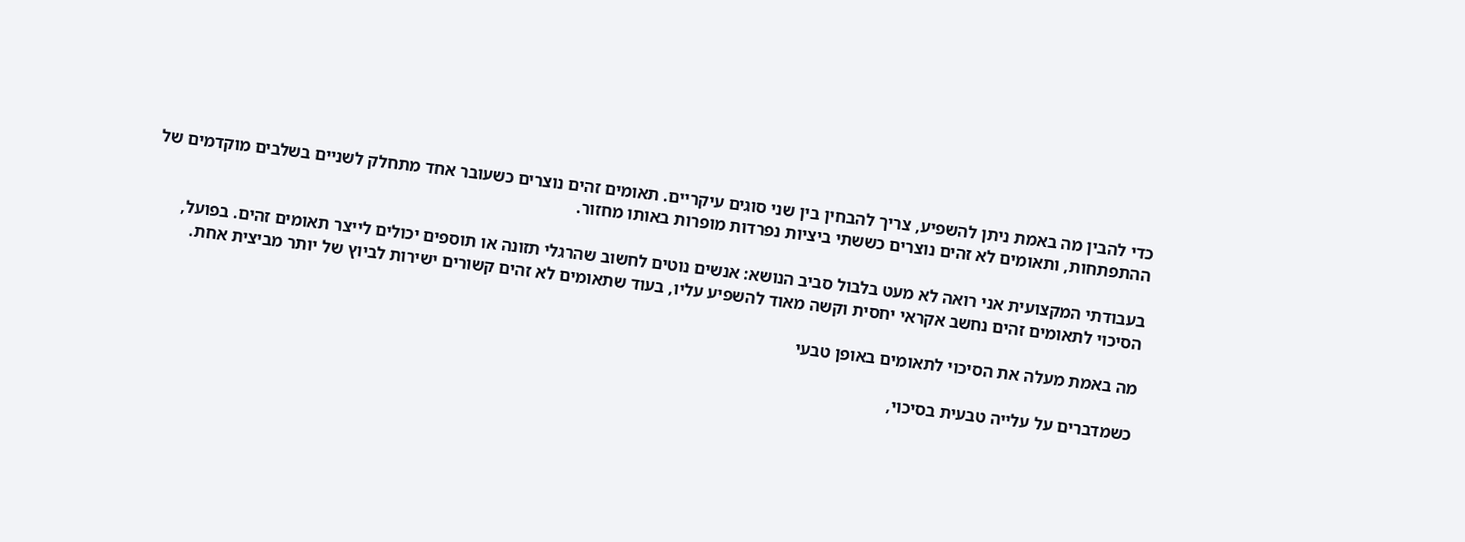כדי להבין מה באמת ניתן להשפיע, צריך להבחין בין שני סוגים עיקריים. תאומים זהים נוצרים כשעובר אחד מתחלק לשניים בשלבים מוקדמים של ההתפתחות, ותאומים לא זהים נוצרים כששתי ביציות נפרדות מופרות באותו מחזור.

בעבודתי המקצועית אני רואה לא מעט בלבול סביב הנושא: אנשים נוטים לחשוב שהרגלי תזונה או תוספים יכולים לייצר תאומים זהים. בפועל, הסיכוי לתאומים זהים נחשב אקראי יחסית וקשה מאוד להשפיע עליו, בעוד שתאומים לא זהים קשורים ישירות לביוץ של יותר מביצית אחת.

מה באמת מעלה את הסיכוי לתאומים באופן טבעי

כשמדברים על עלייה טבעית בסיכוי,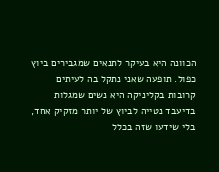הכוונה היא בעיקר לתנאים שמגבירים ביוץ כפול. תופעה שאני נתקל בה לעיתים קרובות בקליניקה היא נשים שמגלות בדיעבד נטייה לביוץ של יותר מזקיק אחד, בלי שידעו שזה בכלל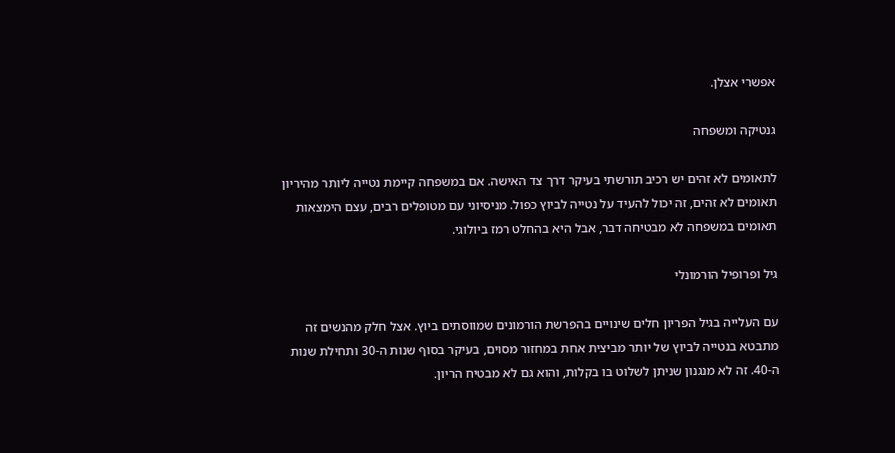אפשרי אצלן.

גנטיקה ומשפחה

לתאומים לא זהים יש רכיב תורשתי בעיקר דרך צד האישה. אם במשפחה קיימת נטייה ליותר מהיריון תאומים לא זהים, זה יכול להעיד על נטייה לביוץ כפול. מניסיוני עם מטופלים רבים, עצם הימצאות תאומים במשפחה לא מבטיחה דבר, אבל היא בהחלט רמז ביולוגי.

גיל ופרופיל הורמונלי

עם העלייה בגיל הפריון חלים שינויים בהפרשת הורמונים שמווסתים ביוץ. אצל חלק מהנשים זה מתבטא בנטייה לביוץ של יותר מביצית אחת במחזור מסוים, בעיקר בסוף שנות ה-30 ותחילת שנות ה-40. זה לא מנגנון שניתן לשלוט בו בקלות, והוא גם לא מבטיח הריון.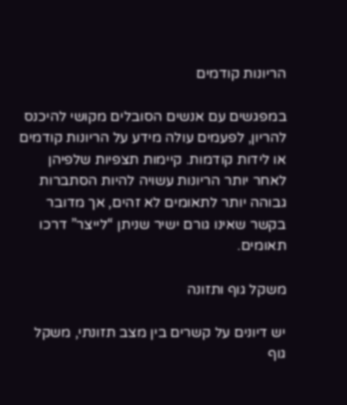הריונות קודמים

במפגשים עם אנשים הסובלים מקושי להיכנס להריון, לפעמים עולה מידע על הריונות קודמים או לידות קודמות. קיימות תצפיות שלפיהן לאחר יותר הריונות עשויה להיות הסתברות גבוהה יותר לתאומים לא זהים, אך מדובר בקשר שאינו גורם ישיר שניתן “לייצר” דרכו תאומים.

משקל גוף ותזונה

יש דיונים על קשרים בין מצב תזונתי, משקל גוף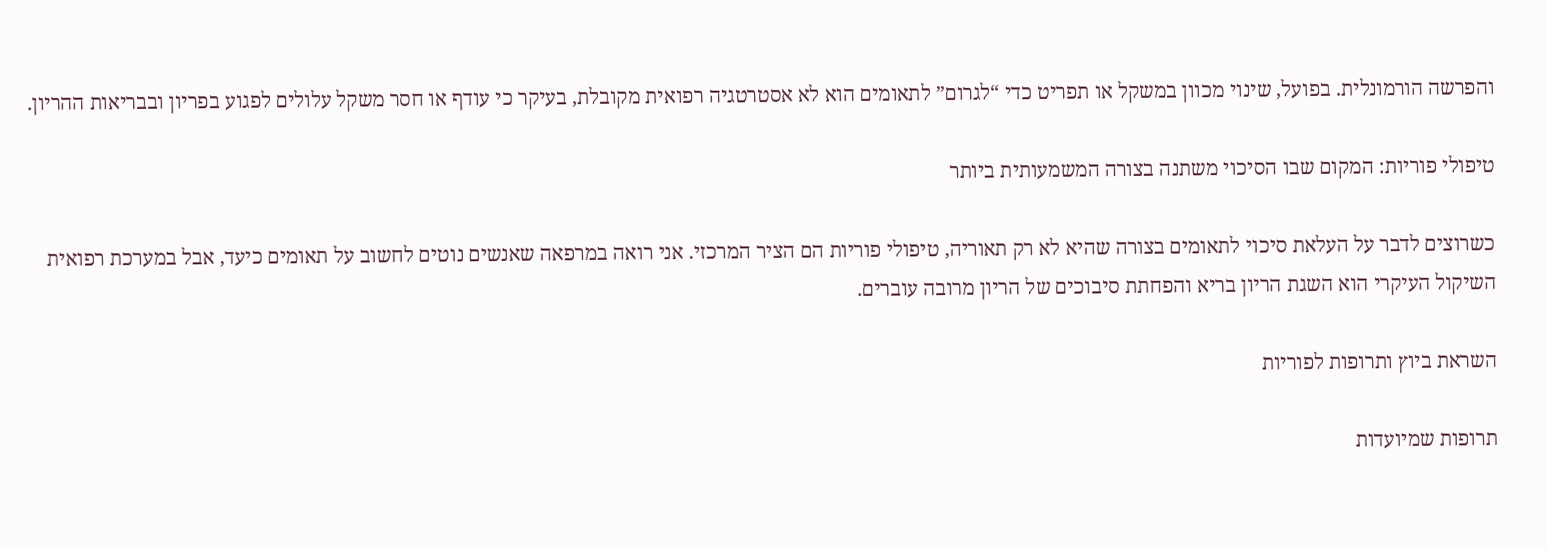והפרשה הורמונלית. בפועל, שינוי מכוון במשקל או תפריט כדי “לגרום” לתאומים הוא לא אסטרטגיה רפואית מקובלת, בעיקר כי עודף או חסר משקל עלולים לפגוע בפריון ובבריאות ההריון.

טיפולי פוריות: המקום שבו הסיכוי משתנה בצורה המשמעותית ביותר

כשרוצים לדבר על העלאת סיכוי לתאומים בצורה שהיא לא רק תאוריה, טיפולי פוריות הם הציר המרכזי. אני רואה במרפאה שאנשים נוטים לחשוב על תאומים כיעד, אבל במערכת רפואית השיקול העיקרי הוא השגת הריון בריא והפחתת סיבוכים של הריון מרובה עוברים.

השראת ביוץ ותרופות לפוריות

תרופות שמיועדות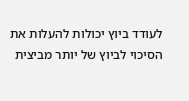לעודד ביוץ יכולות להעלות את הסיכוי לביוץ של יותר מביצית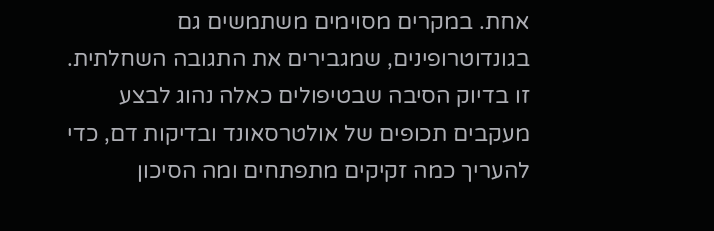אחת. במקרים מסוימים משתמשים גם בגונדוטרופינים, שמגבירים את התגובה השחלתית. זו בדיוק הסיבה שבטיפולים כאלה נהוג לבצע מעקבים תכופים של אולטרסאונד ובדיקות דם, כדי להעריך כמה זקיקים מתפתחים ומה הסיכון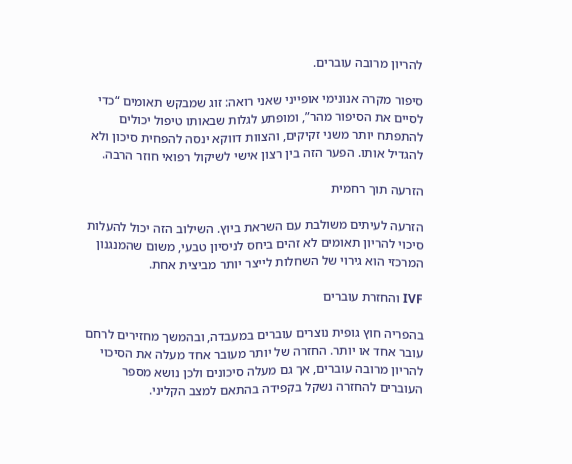להריון מרובה עוברים.

סיפור מקרה אנונימי אופייני שאני רואה: זוג שמבקש תאומים “כדי לסיים את הסיפור מהר”, ומופתע לגלות שבאותו טיפול יכולים להתפתח יותר משני זקיקים, והצוות דווקא ינסה להפחית סיכון ולא להגדיל אותו. הפער הזה בין רצון אישי לשיקול רפואי חוזר הרבה.

הזרעה תוך רחמית

הזרעה לעיתים משולבת עם השראת ביוץ. השילוב הזה יכול להעלות סיכוי להריון תאומים לא זהים ביחס לניסיון טבעי, משום שהמנגנון המרכזי הוא גירוי של השחלות לייצר יותר מביצית אחת.

IVF והחזרת עוברים

בהפריה חוץ גופית נוצרים עוברים במעבדה, ובהמשך מחזירים לרחם עובר אחד או יותר. החזרה של יותר מעובר אחד מעלה את הסיכוי להריון מרובה עוברים, אך גם מעלה סיכונים ולכן נושא מספר העוברים להחזרה נשקל בקפידה בהתאם למצב הקליני.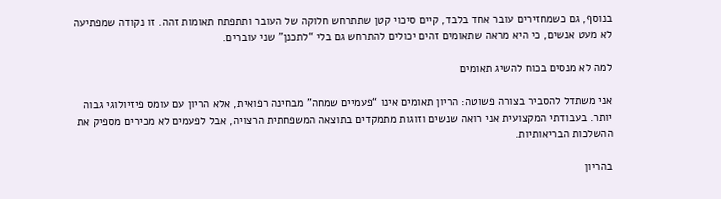בנוסף, גם כשמחזירים עובר אחד בלבד, קיים סיכוי קטן שתתרחש חלוקה של העובר ותתפתח תאומות זהה. זו נקודה שמפתיעה לא מעט אנשים, כי היא מראה שתאומים זהים יכולים להתרחש גם בלי “לתכנן” שני עוברים.

למה לא מנסים בכוח להשיג תאומים

אני משתדל להסביר בצורה פשוטה: הריון תאומים אינו “פעמיים שמחה” מבחינה רפואית, אלא הריון עם עומס פיזיולוגי גבוה יותר. בעבודתי המקצועית אני רואה שנשים וזוגות מתמקדים בתוצאה המשפחתית הרצויה, אבל לפעמים לא מכירים מספיק את ההשלכות הבריאותיות.

בהריון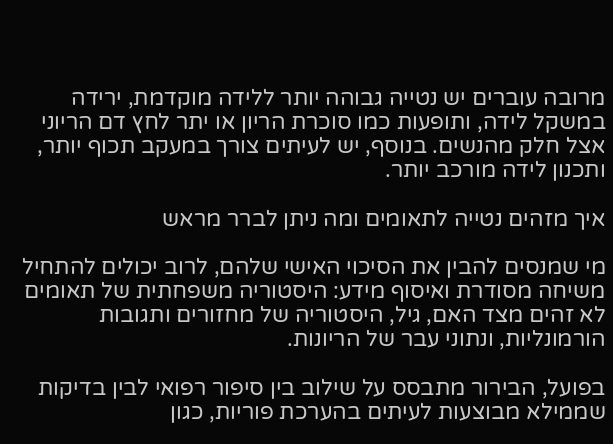מרובה עוברים יש נטייה גבוהה יותר ללידה מוקדמת, ירידה במשקל לידה, ותופעות כמו סוכרת הריון או יתר לחץ דם הריוני אצל חלק מהנשים. בנוסף, יש לעיתים צורך במעקב תכוף יותר, ותכנון לידה מורכב יותר.

איך מזהים נטייה לתאומים ומה ניתן לברר מראש

מי שמנסים להבין את הסיכוי האישי שלהם, לרוב יכולים להתחיל משיחה מסודרת ואיסוף מידע: היסטוריה משפחתית של תאומים לא זהים מצד האם, גיל, היסטוריה של מחזורים ותגובות הורמונליות, ונתוני עבר של הריונות.

בפועל, הבירור מתבסס על שילוב בין סיפור רפואי לבין בדיקות שממילא מבוצעות לעיתים בהערכת פוריות, כגון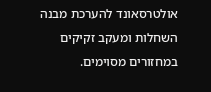אולטרסאונד להערכת מבנה השחלות ומעקב זקיקים במחזורים מסוימים.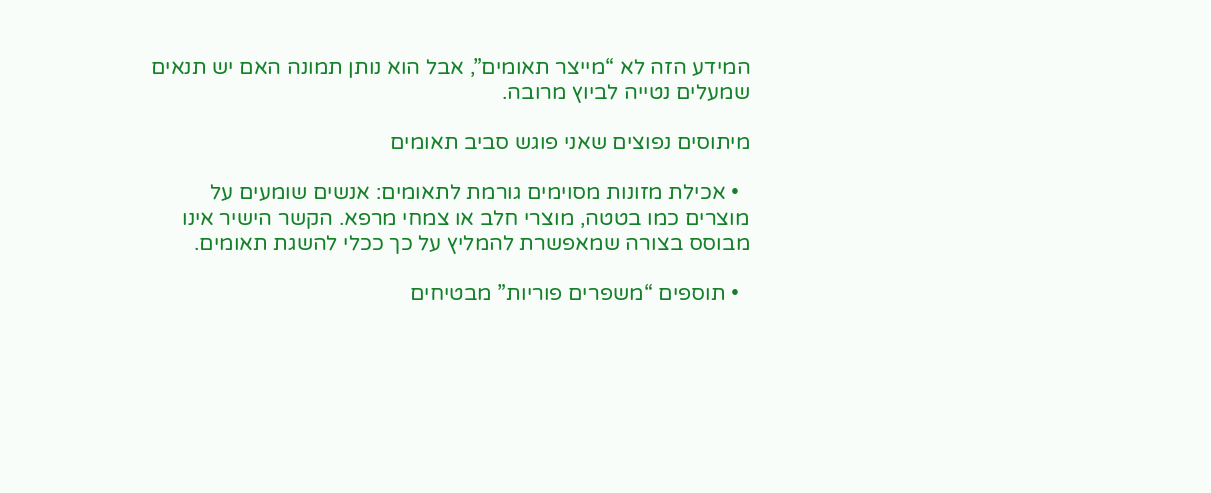המידע הזה לא “מייצר תאומים”, אבל הוא נותן תמונה האם יש תנאים שמעלים נטייה לביוץ מרובה.

מיתוסים נפוצים שאני פוגש סביב תאומים

  • אכילת מזונות מסוימים גורמת לתאומים: אנשים שומעים על מוצרים כמו בטטה, מוצרי חלב או צמחי מרפא. הקשר הישיר אינו מבוסס בצורה שמאפשרת להמליץ על כך ככלי להשגת תאומים.

  • תוספים “משפרים פוריות” מבטיחים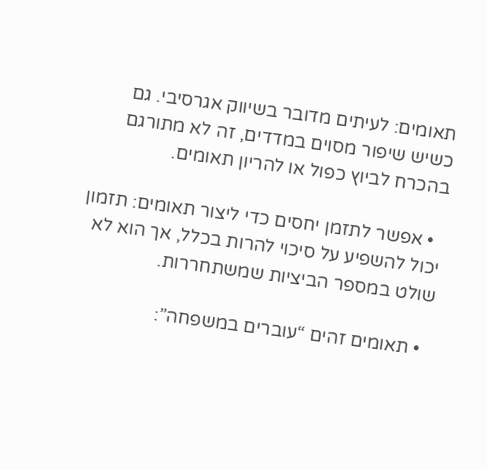תאומים: לעיתים מדובר בשיווק אגרסיבי. גם כשיש שיפור מסוים במדדים, זה לא מתורגם בהכרח לביוץ כפול או להריון תאומים.

  • אפשר לתזמן יחסים כדי ליצור תאומים: תזמון יכול להשפיע על סיכוי להרות בכלל, אך הוא לא שולט במספר הביציות שמשתחררות.

  • תאומים זהים “עוברים במשפחה”: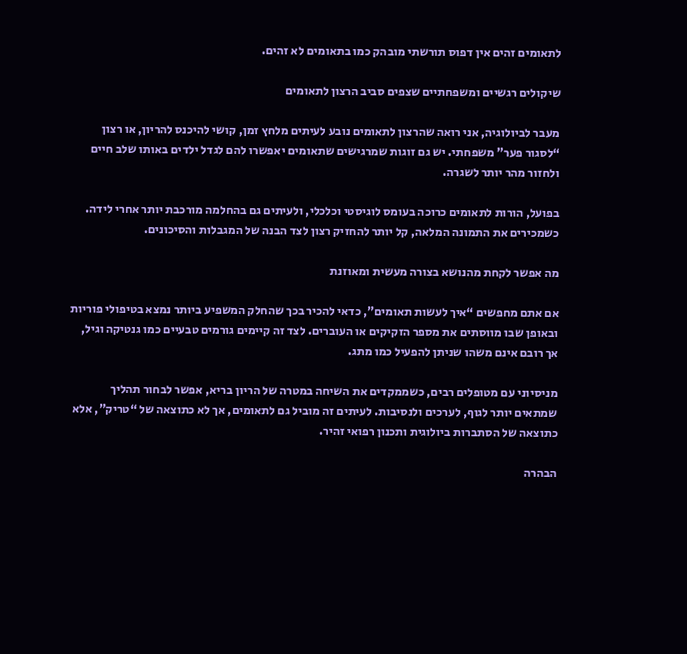לתאומים זהים אין דפוס תורשתי מובהק כמו בתאומים לא זהים.

שיקולים רגשיים ומשפחתיים שצפים סביב הרצון לתאומים

מעבר לביולוגיה, אני רואה שהרצון לתאומים נובע לעיתים מלחץ זמן, קושי להיכנס להריון, או רצון “לסגור פער” משפחתי. יש גם זוגות שמרגישים שתאומים יאפשרו להם לגדל ילדים באותו שלב חיים ולחזור מהר יותר לשגרה.

בפועל, הורות לתאומים כרוכה בעומס לוגיסטי וכלכלי, ולעיתים גם בהחלמה מורכבת יותר אחרי לידה. כשמכירים את התמונה המלאה, קל יותר להחזיק רצון לצד הבנה של המגבלות והסיכונים.

מה אפשר לקחת מהנושא בצורה מעשית ומאוזנת

אם אתם מחפשים “איך לעשות תאומים”, כדאי להכיר בכך שהחלק המשפיע ביותר נמצא בטיפולי פוריות ובאופן שבו מווסתים את מספר הזקיקים או העוברים. לצד זה קיימים גורמים טבעיים כמו גנטיקה וגיל, אך רובם אינם משהו שניתן להפעיל כמו מתג.

מניסיוני עם מטופלים רבים, כשממקדים את השיחה במטרה של הריון בריא, אפשר לבחור תהליך שמתאים יותר לגוף, לערכים ולנסיבות. לעיתים זה מוביל גם לתאומים, אך לא כתוצאה של “טריק”, אלא כתוצאה של הסתברות ביולוגית ותכנון רפואי זהיר.

הבהרה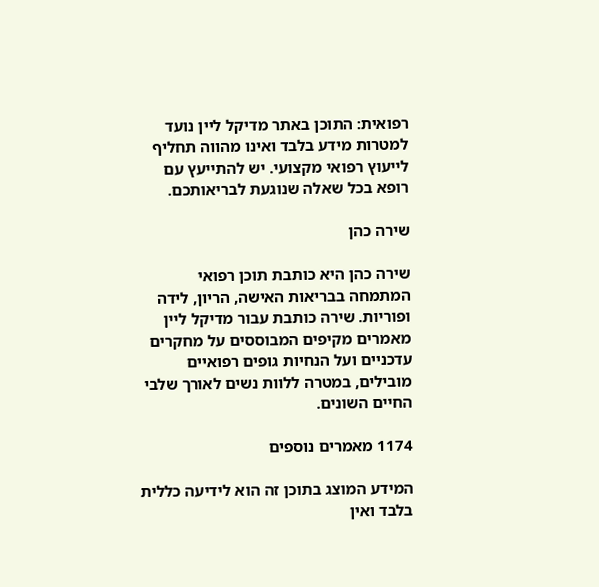רפואית: התוכן באתר מדיקל ליין נועד למטרות מידע בלבד ואינו מהווה תחליף לייעוץ רפואי מקצועי. יש להתייעץ עם רופא בכל שאלה שנוגעת לבריאותכם.

שירה כהן

שירה כהן היא כותבת תוכן רפואי המתמחה בבריאות האישה, הריון, לידה ופוריות. שירה כותבת עבור מדיקל ליין מאמרים מקיפים המבוססים על מחקרים עדכניים ועל הנחיות גופים רפואיים מובילים, במטרה ללוות נשים לאורך שלבי החיים השונים.

1174 מאמרים נוספים

המידע המוצג בתוכן זה הוא לידיעה כללית בלבד ואין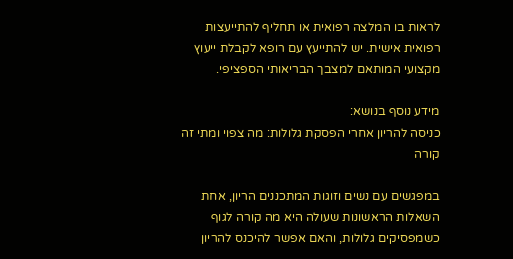לראות בו המלצה רפואית או תחליף להתייעצות רפואית אישית. יש להתייעץ עם רופא לקבלת ייעוץ מקצועי המותאם למצבך הבריאותי הספציפי.

מידע נוסף בנושא:
כניסה להריון אחרי הפסקת גלולות: מה צפוי ומתי זה קורה

במפגשים עם נשים וזוגות המתכננים הריון, אחת השאלות הראשונות שעולה היא מה קורה לגוף כשמפסיקים גלולות, והאם אפשר להיכנס להריון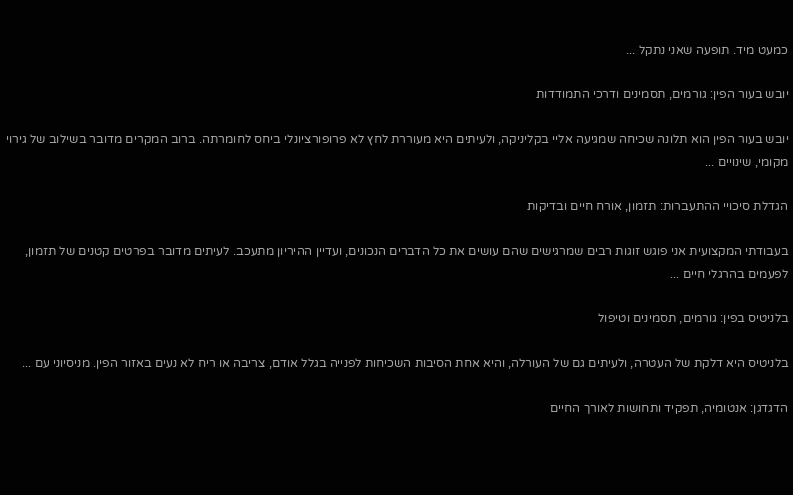כמעט מיד. תופעה שאני נתקל ...

יובש בעור הפין: גורמים, תסמינים ודרכי התמודדות

יובש בעור הפין הוא תלונה שכיחה שמגיעה אליי בקליניקה, ולעיתים היא מעוררת לחץ לא פרופורציונלי ביחס לחומרתה. ברוב המקרים מדובר בשילוב של גירוי מקומי, שינויים ...

הגדלת סיכויי ההתעברות: תזמון, אורח חיים ובדיקות

בעבודתי המקצועית אני פוגש זוגות רבים שמרגישים שהם עושים את כל הדברים הנכונים, ועדיין ההיריון מתעכב. לעיתים מדובר בפרטים קטנים של תזמון, לפעמים בהרגלי חיים ...

בלניטיס בפין: גורמים, תסמינים וטיפול

בלניטיס היא דלקת של העטרה, ולעיתים גם של העורלה, והיא אחת הסיבות השכיחות לפנייה בגלל אודם, צריבה או ריח לא נעים באזור הפין. מניסיוני עם ...

הדגדגן: אנטומיה, תפקיד ותחושות לאורך החיים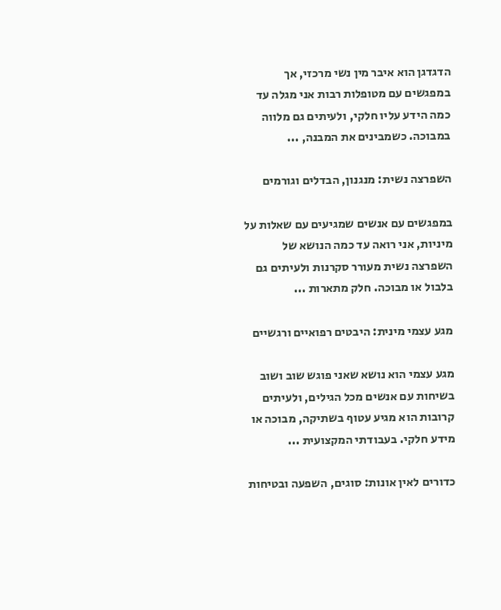הדגדגן הוא איבר מין נשי מרכזי, אך במפגשים עם מטופלות רבות אני מגלה עד כמה הידע עליו חלקי, ולעיתים גם מלווה במבוכה. כשמבינים את המבנה, ...

השפרצה נשית: מנגנון, הבדלים וגורמים

במפגשים עם אנשים שמגיעים עם שאלות על מיניות, אני רואה עד כמה הנושא של השפרצה נשית מעורר סקרנות ולעיתים גם בלבול או מבוכה. חלק מתארות ...

מגע עצמי מינית: היבטים רפואיים ורגשיים

מגע עצמי הוא נושא שאני פוגש שוב ושוב בשיחות עם אנשים מכל הגילים, ולעיתים קרובות הוא מגיע עטוף בשתיקה, מבוכה או מידע חלקי. בעבודתי המקצועית ...

כדורים לאין אונות: סוגים, השפעה ובטיחות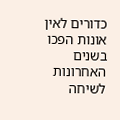כדורים לאין אונות הפכו בשנים האחרונות לשיחה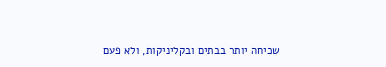שכיחה יותר בבתים ובקליניקות, ולא פעם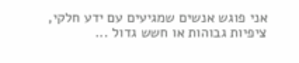אני פוגש אנשים שמגיעים עם ידע חלקי, ציפיות גבוהות או חשש גדול ...